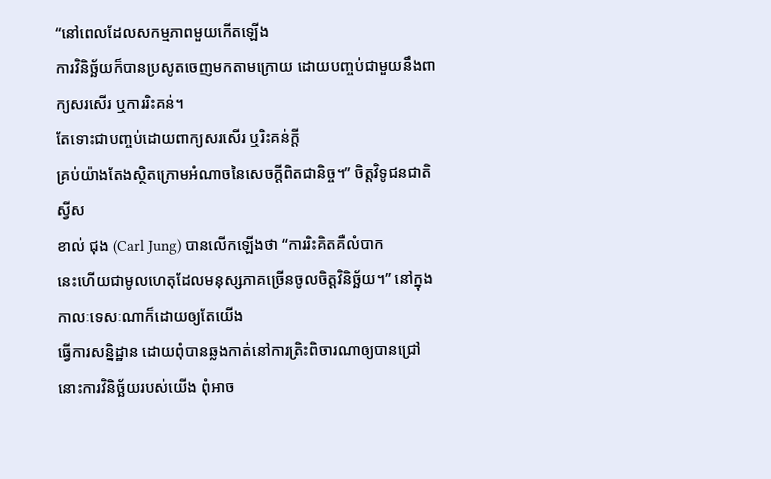“នៅពេលដែលសកម្មភាពមួយកើតឡើង
ការវិនិច្ឆ័យក៏បានប្រសូតចេញមកតាមក្រោយ ដោយបញ្ចប់ជាមួយនឹងពាក្យសរសើរ ឬការរិះគន់។
តែទោះជាបញ្ចប់ដោយពាក្យសរសើរ ឬរិះគន់ក្ដី
គ្រប់យ៉ាងតែងស្ថិតក្រោមអំណាចនៃសេចក្ដីពិតជានិច្ច។” ចិត្តវិទូជនជាតិស្វីស
ខាល់ ជុង (Carl Jung) បានលើកឡើងថា “ការរិះគិតគឺលំបាក
នេះហើយជាមូលហេតុដែលមនុស្សភាគច្រើនចូលចិត្តវិនិច្ឆ័យ។” នៅក្នុងកាលៈទេសៈណាក៏ដោយឲ្យតែយើង
ធ្វើការសន្និដ្ឋាន ដោយពុំបានឆ្លងកាត់នៅការត្រិះពិចារណាឲ្យបានជ្រៅ
នោះការវិនិច្ឆ័យរបស់យើង ពុំអាច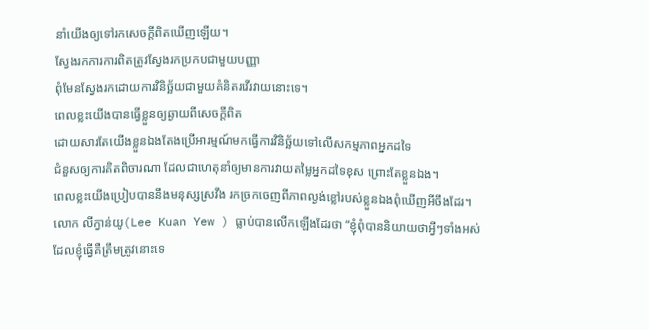នាំយើងឲ្យទៅរកសេចក្ដីពិតឃើញឡើយ។
ស្វែងរកការការពិតត្រូវស្វែងរកប្រកបជាមួយបញ្ញា
ពុំមែនស្វែងរកដោយការវិនិច្ឆ័យជាមួយគំនិតរវើរវាយនោះទេ។
ពេលខ្លះយើងបានធ្វើខ្លួនឲ្យឆ្ងាយពីសេចក្ដីពិត
ដោយសារតែយើងខ្លួនឯងតែងប្រើអារម្មណ៍មកធ្វើការវិនិច្ឆ័យទៅលើសកម្មភាពអ្នកដទៃ
ជំនួសឲ្យការគិតពិចារណា ដែលជាហេតុនាំឲ្យមានការវាយតម្លៃអ្នកដទៃខុស ព្រោះតែខ្លួនឯង។
ពេលខ្លះយើងប្រៀបបាននឹងមនុស្សស្រវឹង រកច្រកចេញពីភាពល្ងង់ខ្លៅរបស់ខ្លួនឯងពុំឃើញអីចឹងដែរ។
លោក លីក្វាន់យូ(Lee Kuan Yew ) ធ្លាប់បានលើកឡើងដែរថា “ខ្ញុំពុំបាននិយាយថាអ្វីៗទាំងអស់ដែលខ្ញុំធ្វើគឺត្រឹមត្រូវនោះទេ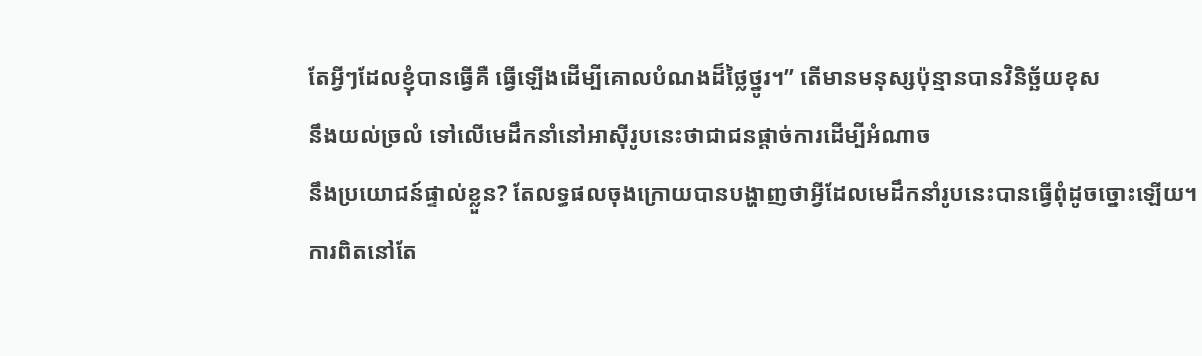តែអ្វីៗដែលខ្ញុំបានធ្វើគឺ ធ្វើឡើងដើម្បីគោលបំណងដ៏ថ្លៃថ្នូរ។” តើមានមនុស្សប៉ុន្មានបានវិនិច្ឆ័យខុស
នឹងយល់ច្រលំ ទៅលើមេដឹកនាំនៅអាស៊ីរូបនេះថាជាជនផ្ដាច់ការដើម្បីអំណាច
នឹងប្រយោជន៍ផ្ទាល់ខ្លួន? តែលទ្ធផលចុងក្រោយបានបង្ហាញថាអ្វីដែលមេដឹកនាំរូបនេះបានធ្វើពុំដូចច្នោះឡើយ។
ការពិតនៅតែ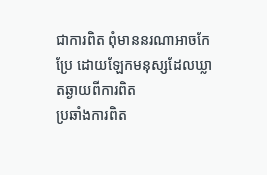ជាការពិត ពុំមាននរណាអាចកែប្រែ ដោយឡែកមនុស្សដែលឃ្លាតឆ្ងាយពីការពិត
ប្រឆាំងការពិត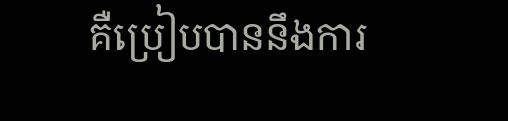គឺប្រៀបបាននឹងការ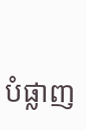បំផ្លាញ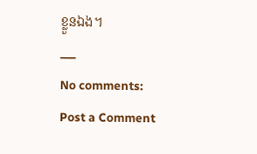ខ្លួនឯង។
___
No comments:
Post a Comment